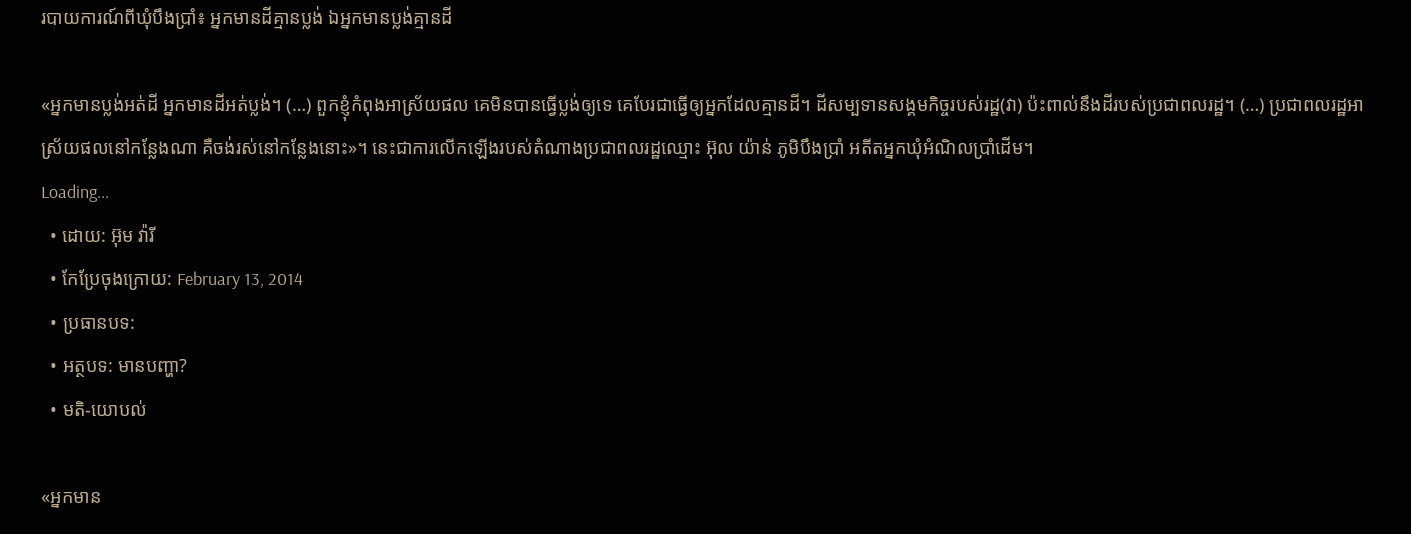របាយការណ៍ពីឃុំបឹងប្រាំ៖ អ្នកមានដីគ្មានប្លង់ ឯអ្នកមានប្លង់គ្មានដី

«អ្នកមានប្លង់អត់ដី អ្នកមានដីអត់ប្លង់។ (…) ពួកខ្ញុំកំពុងអាស្រ័យផល គេមិនបានធ្វើប្លង់ឲ្យទេ គេបែរជាធ្វើឲ្យអ្នកដែលគ្មានដី។ ដីសម្បទានសង្គមកិច្ចរបស់រដ្ឋ(វា) ប៉ះពាល់នឹងដីរបស់ប្រជាពលរដ្ឋ។ (…) ប្រជាពលរដ្ឋអាស្រ័យផលនៅកន្លែងណា គឺចង់រស់នៅកន្លែងនោះ»។ នេះជាការលើកឡើងរបស់តំណាងប្រជាពលរដ្ឋឈ្មោះ អ៊ុល យ៉ាន់ ភូមិបឹងប្រាំ អតីតអ្នកឃុំអំណិលប្រាំដើម។
Loading...
  • ដោយ: អ៊ុម វ៉ារី
  • កែប្រែចុងក្រោយ: February 13, 2014
  • ប្រធានបទ:
  • អត្ថបទ: មានបញ្ហា?
  • មតិ-យោបល់

«អ្នកមាន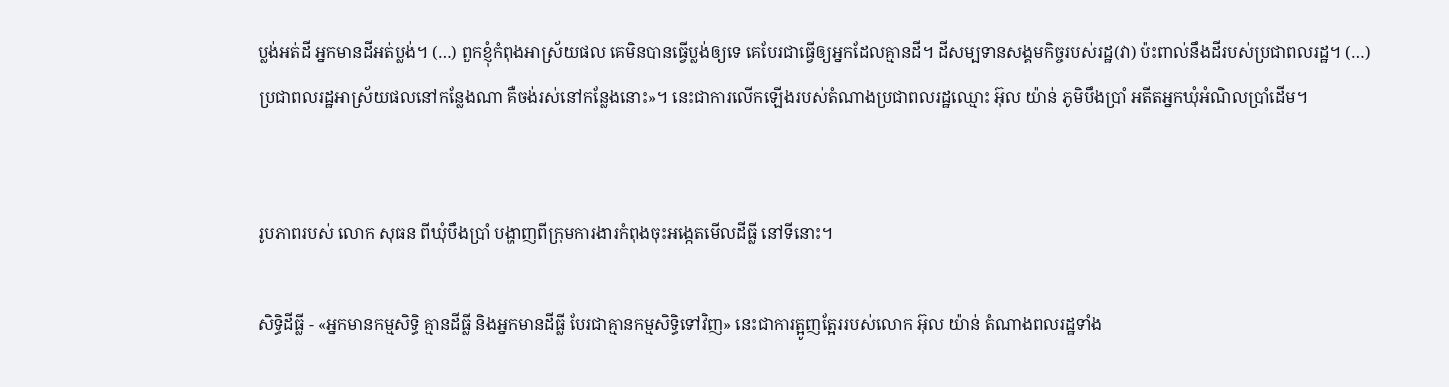ប្លង់អត់ដី អ្នកមានដីអត់ប្លង់។ (…) ពួកខ្ញុំកំពុងអាស្រ័យផល គេមិនបានធ្វើប្លង់ឲ្យទេ គេបែរជាធ្វើឲ្យអ្នកដែលគ្មានដី។ ដីសម្បទានសង្គមកិច្ចរបស់រដ្ឋ(វា) ប៉ះពាល់នឹងដីរបស់ប្រជាពលរដ្ឋ។ (…) ប្រជាពលរដ្ឋអាស្រ័យផលនៅកន្លែងណា គឺចង់រស់នៅកន្លែងនោះ»។ នេះជាការលើកឡើងរបស់តំណាងប្រជាពលរដ្ឋឈ្មោះ អ៊ុល យ៉ាន់ ភូមិបឹងប្រាំ អតីតអ្នកឃុំអំណិលប្រាំដើម។


រូបភាពរបស់ លោក សុធន ពីឃុំបឹងប្រាំ បង្ហាញពីក្រុមការងារកំពុងចុះអង្កេតមើលដីធ្លី នៅទីនោះ។

សិទ្ធិដីធ្លី - «អ្នកមានកម្មសិទ្ធិ គ្មានដីធ្លី និងអ្នកមានដីធ្លី បែរជាគ្មានកម្មសិទ្ធិទៅវិញ» នេះជាការត្អូញត្អែររបស់លោក អ៊ុល យ៉ាន់ តំណាងពលរដ្ឋទាំង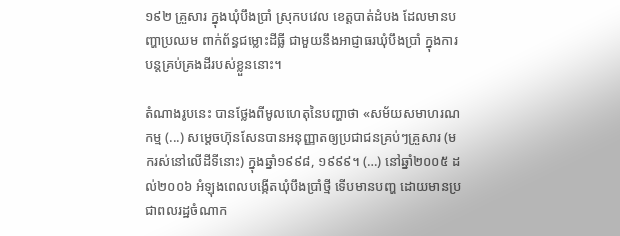១៩២ គ្រួសារ ក្នុងឃុំបឹងប្រាំ ស្រុកបវេល ខេត្តបាត់ដំបង ដែលមានបញ្ហាប្រឈម ពាក់ព័ន្ធជម្លោះដីធ្លី ជាមួយនឹងអាជ្ញាធរឃុំបឹងប្រាំ ក្នុងការបន្តគ្រប់គ្រងដីរបស់ខ្លួននោះ។

តំណាងរូបនេះ បានថ្លែងពីមូលហេតុនៃបញ្ហាថា «សម័យសមាហរណកម្ម (...) សម្តេចហ៊ុនសែនបានអនុញ្ញាតឲ្យប្រជាជនគ្រប់ៗគ្រួសារ (មករស់នៅលើដីទីនោះ) ក្នុងឆ្នាំ១៩៩៨, ១៩៩៩។ (…) នៅឆ្នាំ២០០៥ ដល់២០០៦ អំឡុងពេលបង្កើតឃុំបឹងប្រាំថ្មី ទើបមានបញ្ហ ដោយមានប្រជាពលរដ្ឋចំណាក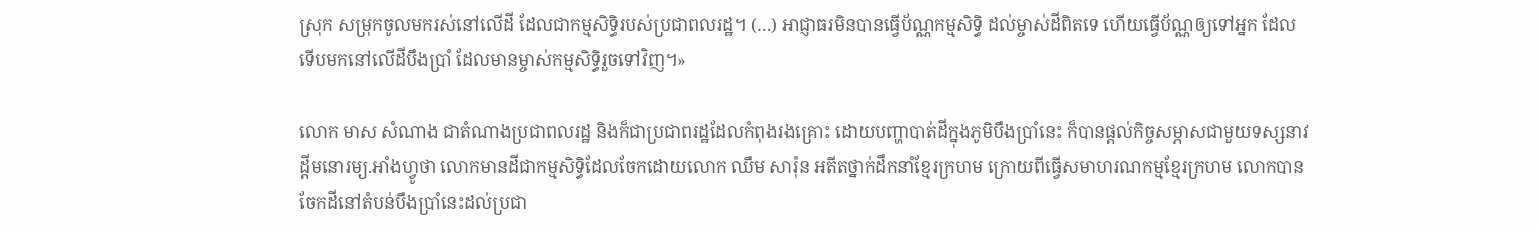ស្រុក សម្រុកចូលមករស់នៅលើដី ដែលជាកម្មសិទ្ធិរបស់ប្រជាពលរដ្ឋ។ (…) អាជ្ញាធរមិនបានធ្វើប័ណ្ណកម្មសិទ្ធិ ដល់ម្ចាស់ដីពិតទេ ហើយធ្វើប័ណ្ណឲ្យទៅអ្នក ដែលទើបមកនៅលើដីបឹងប្រាំ ដែលមានម្ចាស់កម្មសិទ្ធិរួចទៅវិញ។»

លោក មាស សំណាង ជាតំណាងប្រជាពលរដ្ឋ និងក៏ជាប្រជាពរដ្ឋដែលកំពុងរងគ្រោះ ដោយបញ្ហាបាត់ដីក្នុងភូមិបឹងប្រាំនេះ ក៏បានផ្តល់កិច្ចសម្ភាសជាមួយទស្សនាវដ្តីមនោរម្យ.អាំងហ្វូថា លោកមានដីជាកម្មសិទ្ធិដែលចែកដោយលោក ឈឹម សារ៉ុន អតីតថ្នាក់ដឹកនាំខ្មែរក្រហម ក្រោយពីធ្វើសមាហរណកម្មខ្មែរក្រហម លោកបានចែកដីនៅតំបន់បឹងប្រាំនេះដល់ប្រជា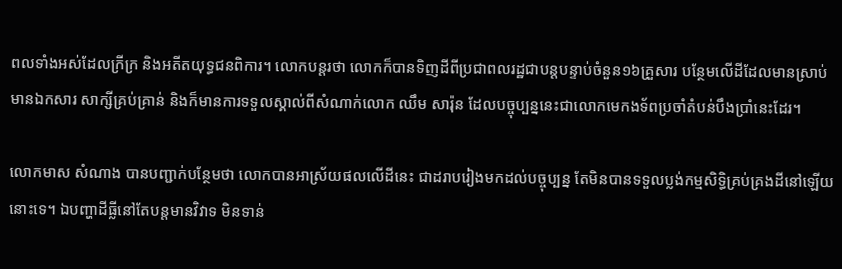ពលទាំងអស់ដែលក្រីក្រ និងអតីតយុទ្ធជនពិការ។ លោកបន្តរថា លោកក៏បានទិញដីពីប្រជាពលរដ្ឋជាបន្តបន្ទាប់ចំនួន១៦គ្រួសារ បន្ថែមលើដីដែលមានស្រាប់ មានឯកសារ សាក្សីគ្រប់គ្រាន់ និងក៏មានការទទួលស្គាល់ពីសំណាក់លោក ឈឹម សារ៉ុន ដែលបច្ចុប្បន្ននេះជាលោកមេកងទ័ពប្រចាំតំបន់បឹងប្រាំនេះដែរ។

លោកមាស សំណាង បានបញ្ជាក់បន្ថែមថា លោកបានអាស្រ័យផលលើដីនេះ ជាដរាបរៀងមកដល់បច្ចុប្បន្ន តែមិនបានទទួលប្លង់កម្មសិទិ្ធគ្រប់គ្រងដីនៅឡើយនោះទេ។ ឯបញ្ហាដីធ្លីនៅតែបន្តមានវិវាទ មិនទាន់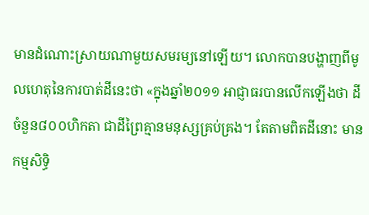មានដំណោះស្រាយណាមួយសមរម្យនៅឡើយ។ លោកបានបង្ហាញពីមូលហេតុនៃការបាត់ដីនេះថា «ក្នុងឆ្នាំ២០១១ អាជ្ញាធរបានលើកឡើងថា ដីចំនួន៨០០ហិកតា ជាដីព្រៃគ្មានមនុស្សគ្រប់គ្រង។ តែតាមពិតដីនោះ មានកម្មសិទ្ធិ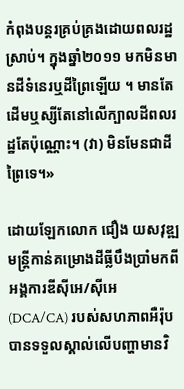កំពុងបន្តរគ្រប់គ្រងដោយពលរដ្ឋស្រាប់។ ក្នុងឆ្នាំ២០១១ មកមិនមានដីទំនេរឬដីព្រៃឡើយ ។ មានតែដើមឬស្សីតែនៅលើក្បាលដីពលរដ្ឋតែប៉ុណ្ណោះ។ (វា) មិនមែនជាដីព្រៃទេ។»

ដោយឡែកលោក ជឿង យសវុឌ្ឍ មន្ត្រីកាន់គម្រោងដីធ្លីបឹងប្រាំមកពីអង្គការឌីស៊ីអេ/ស៊ីអេ (DCA/CA) របស់សហភាពអឺរ៉ុប បានទទួលស្គាល់លើបញ្ហាមានវិ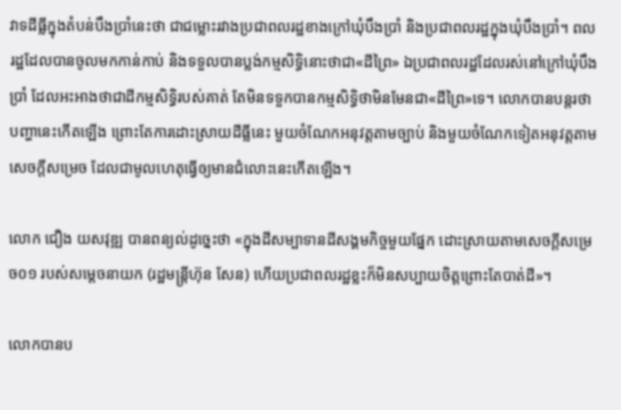វាទដីធ្លីក្នុងតំបន់បឹងប្រាំនេះថា ជាជម្លោះរវាងប្រជាពលរដ្ឋខាងក្រៅឃុំបឹងប្រាំ និងប្រជាពលរដ្ឋក្នុងឃុំបឹងប្រាំ។ ពលរដ្ឋដែលបានចូលមកកាន់កាប់ និងទទួលបានប្លង់កម្មសិទ្ធិនោះថាជា«ដីព្រៃ» ឯប្រជាពលរដ្ឋដែលរស់នៅក្រៅឃុំបឹងប្រាំ ដែលអះអាងថាជាដីកម្មសិទ្ធិរបស់គាត់ តែមិនទទួកបានកម្មសិទ្ធិថាមិនមែនជា«ដីព្រៃ»ទេ។ លោកបានបន្តរថា បញ្ហានេះកើតឡើង ព្រោះតែការដោះស្រាយដីធ្លីនេះ មួយចំណែកអនុវត្តតាមច្បាប់ និងមួយចំណែកទៀតអនុវត្តតាមសេចក្តីសម្រេច ដែលជាមូលហេតុធ្វើឲ្យមានជំលោះនេះកើតឡើង។

លោក ជឿង យសវុឌ្ឍ បានពន្យល់ដូច្នេះថា «ក្នុងដីសម្បាទានដីសង្គមកិច្ចមួយផ្នែក ដោះស្រាយតាមសេចក្តីសម្រេច០១ របស់សម្តេចនាយក (រដ្ឋមន្រ្តីហ៊ុន សែន) ហើយប្រជាពលរដ្ឋខ្លះក៏មិនសប្បាយចិត្តព្រោះតែបាត់ដី»។

លោកបានប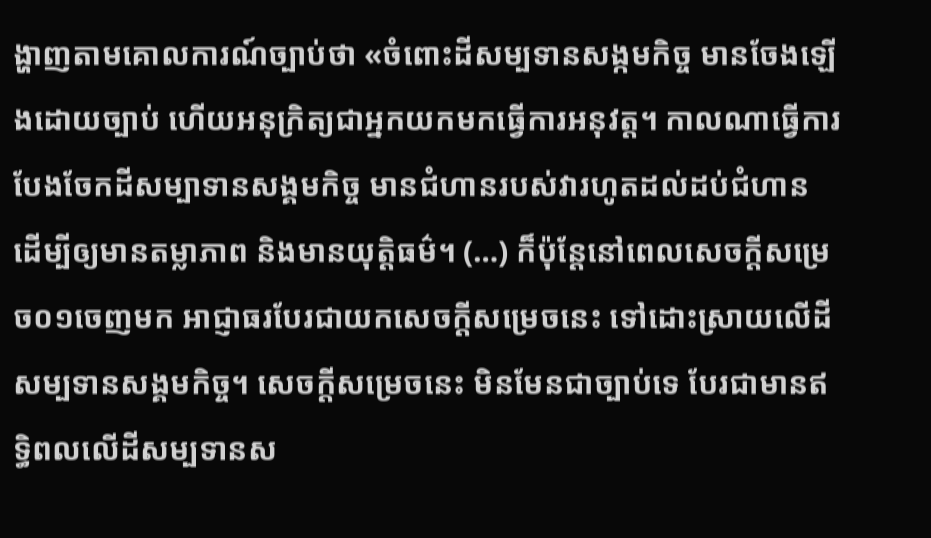ង្ហាញតាមគោលការណ៍ច្បាប់ថា «ចំពោះដីសម្បទានសង្កមកិច្ច មានចែងឡើងដោយច្បាប់ ហើយអនុក្រិត្យជាអ្នកយកមកធ្វើការអនុវត្ត។ កាលណាធ្វើការបែងចែកដីសម្បាទានសង្គមកិច្ច មានជំហានរបស់វារហូតដល់ដប់ជំហាន ដើម្បីឲ្យមានតម្លាភាព និងមានយុត្តិធម៌។ (…) ក៏ប៉ុន្តែនៅពេលសេចក្តីសម្រេច០១ចេញមក អាជ្ញាធរបែរជាយកសេចក្តីសម្រេចនេះ ទៅដោះស្រាយលើដីសម្បទានសង្គមកិច្ច។ សេចក្តីសម្រេចនេះ មិនមែនជាច្បាប់ទេ បែរជាមានឥទ្ធិពលលើដីសម្បទានស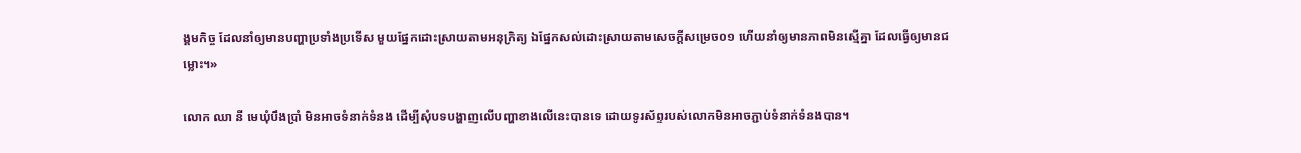ង្គមកិច្ច ដែលនាំឲ្យមានបញ្ហាប្រទាំងប្រទើស មួយផ្នែកដោះស្រាយតាមអនុក្រិត្យ ឯផ្នែកសល់ដោះស្រាយតាមសេចក្តីសម្រេច០១ ហើយនាំឲ្យមានភាពមិនស្មើគ្នា ដែលធ្វើឲ្យមានជម្លោះ។»

លោក ឈា នី មេឃុំបឹងប្រាំ មិនអាចទំនាក់ទំនង ដើម្បីសុំបទបង្ហាញលើបញ្ហាខាងលើនេះបានទេ ដោយទូរស័ព្ទរបស់លោកមិនអាចភ្ជាប់ទំនាក់ទំនងបាន។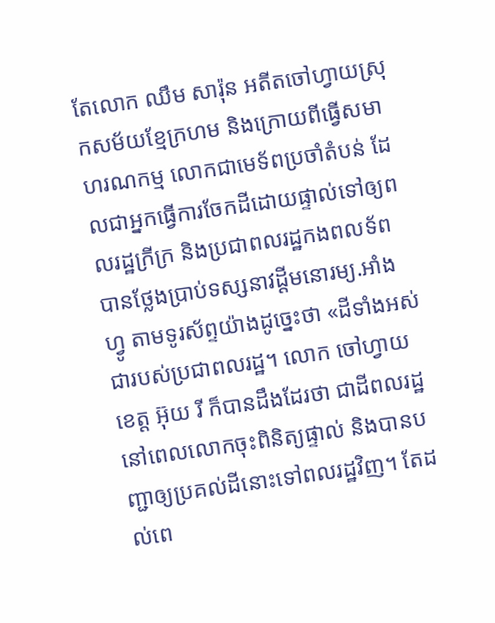តែលោក ឈឹម សារ៉ុន អតីតចៅហ្វាយស្រុកសម័យខ្មែក្រហម និងក្រោយពីធ្វើសមាហរណកម្ម លោកជាមេទ័ពប្រចាំតំបន់ ដែលជាអ្នកធ្វើការចែកដីដោយផ្ទាល់ទៅឲ្យពលរដ្ឋក្រីក្រ និងប្រជាពលរដ្ឋកងពលទ័ព បានថ្លែងប្រាប់ទស្សនាវដ្តីមនោរម្យ.អាំងហ្វូ តាមទូរស័ព្ទយ៉ាងដូច្នេះថា «ដីទាំងអស់ជារបស់ប្រជាពលរដ្ឋ។ លោក ចៅហ្វាយខេត្ត អ៊ុយ រី ក៏បានដឹងដែរថា ជាដីពលរដ្ឋនៅពេលលោកចុះពិនិត្យផ្ទាល់ និងបានបញ្ជាឲ្យប្រគល់ដីនោះទៅពលរដ្ឋវិញ។ តែដល់ពេ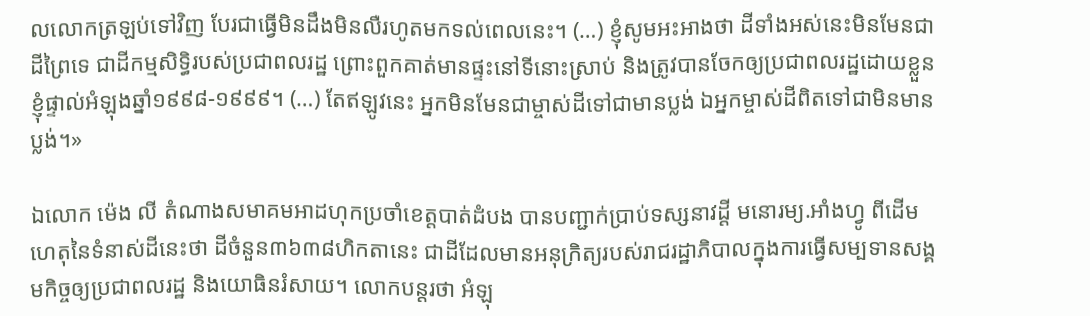លលោកត្រឡប់ទៅវិញ បែរជាធ្វើមិនដឹងមិនលឺរហូតមកទល់ពេលនេះ។ (…) ខ្ញុំសូមអះអាងថា ដីទាំងអស់នេះមិនមែនជាដីព្រៃទេ ជាដីកម្មសិទ្ធិរបស់ប្រជាពលរដ្ឋ ព្រោះពួកគាត់មានផ្ទះនៅទីនោះស្រាប់ និងត្រូវបានចែកឲ្យប្រជាពលរដ្ឋដោយខ្លួនខ្ញុំផ្ទាល់អំឡុងឆ្នាំ១៩៩៨-១៩៩៩។ (…) តែឥឡូវនេះ អ្នកមិនមែនជាម្ចាស់ដីទៅជាមានប្លង់ ឯអ្នកម្ចាស់ដីពិតទៅជាមិនមានប្លង់។»

ឯលោក ម៉េង លី តំណាងសមាគមអាដហុកប្រចាំខេត្តបាត់ដំបង បានបញ្ជាក់ប្រាប់ទស្សនាវដ្តី មនោរម្យ.អាំងហ្វូ ពីដើមហេតុនៃទំនាស់ដីនេះថា ដីចំនួន៣៦៣៨ហិកតានេះ ជាដីដែលមានអនុក្រិត្យរបស់រាជរដ្ឋាភិបាលក្នុងការធ្វើសម្បទានសង្គមកិច្ចឲ្យប្រជាពលរដ្ឋ និងយោធិនរំសាយ។ លោកបន្តរថា អំឡុ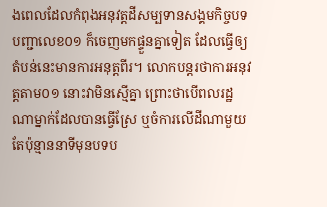ងពេលដែលកំពុងអនុវត្តដីសម្បទានសង្គមកិច្ចបទបញ្ជាលេខ០១ ក៏ចេញមកផ្ទួនគ្នាទៀត ដែលធ្វើឲ្យតំបន់នេះមានការអនុត្តពីរ។ លោកបន្តរថាការអនុវត្តតាម០១ នោះវាមិនស្មើគ្នា ព្រោះថាបើពលរដ្ឋណាម្នាក់ដែលបានធ្វើស្រែ ឬចំការលើដីណាមួយ តែប៉ុន្មាននាទីមុនបទប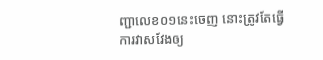ញ្ជាលេខ០១នេះចេញ នោះត្រូវតែធ្វើការវាសវែងឲ្យ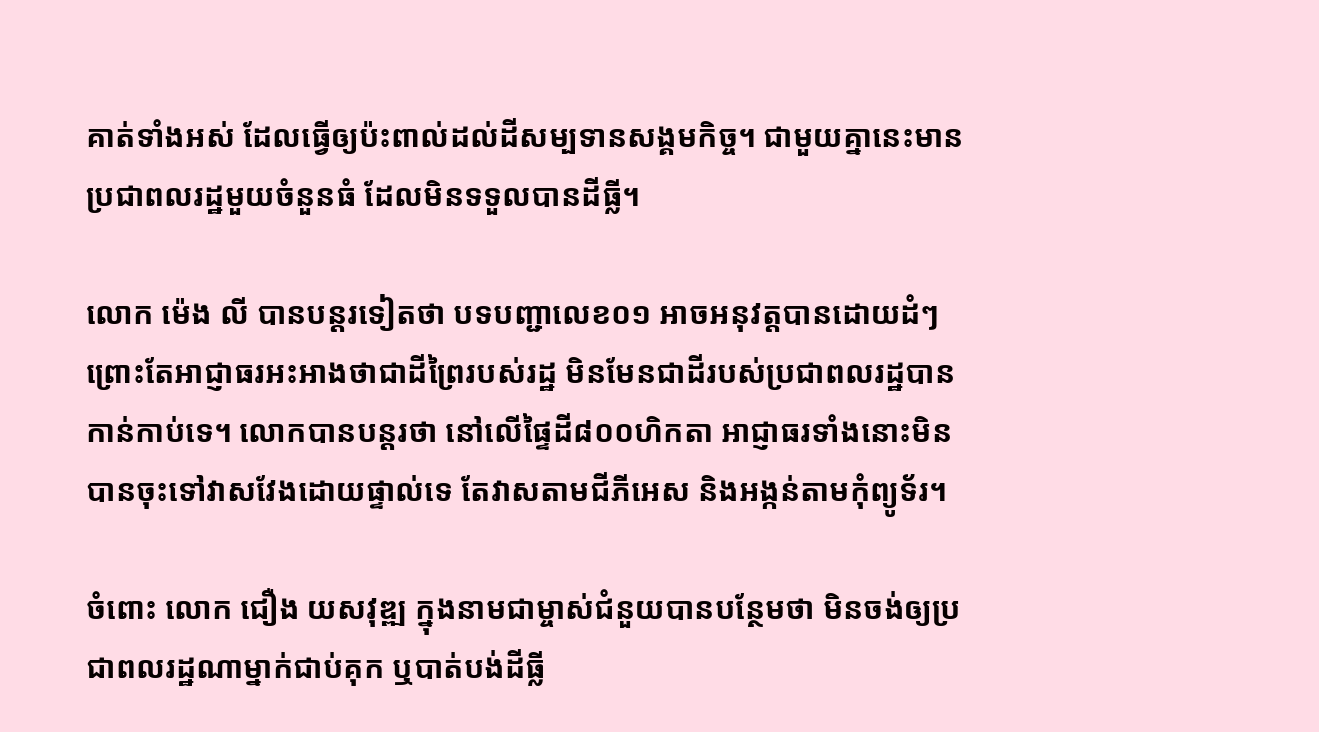គាត់ទាំងអស់ ដែលធ្វើឲ្យប៉ះពាល់ដល់ដីសម្បទានសង្គមកិច្ច។ ជាមួយគ្នានេះមានប្រជាពលរដ្ឋមួយចំនួនធំ ដែលមិនទទួលបានដីធ្លី។

លោក ម៉េង លី បានបន្តរទៀតថា បទបញ្ជាលេខ០១ អាចអនុវត្តបានដោយដំៗ ព្រោះតែអាជ្ញាធរអះអាងថាជាដីព្រៃរបស់រដ្ឋ មិនមែនជាដីរបស់ប្រជាពលរដ្ឋបានកាន់កាប់ទេ។ លោកបានបន្តរថា នៅលើផ្ទៃដី៨០០ហិកតា អាជ្ញាធរទាំងនោះមិនបានចុះទៅវាសវែងដោយផ្ទាល់ទេ តែវាសតាមជីភីអេស និងអង្កន់តាមកុំព្យូទ័រ។

ចំពោះ លោក ជឿង យសវុឌ្ឍ ក្នុងនាមជាម្ចាស់ជំនួយបានបន្ថែមថា មិនចង់ឲ្យប្រជាពលរដ្ឋណាម្នាក់ជាប់គុក ឬបាត់បង់ដីធ្លី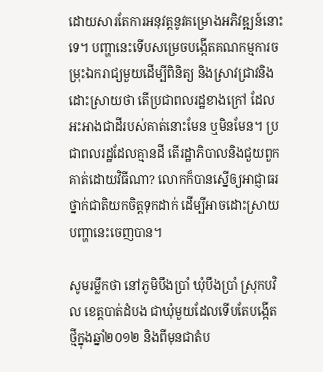ដោយសារតែការអនុវត្តនូវគម្រោងអភិវឌ្ឍន៍នោះទេ។ បញ្ហានេះទើបសម្រេចបង្កើតគណកម្មការចម្រុះឯករាជ្យមួយដើម្បីពិនិត្យ និងស្រាវជ្រាវនិងដោះស្រាយថា តើប្រជាពលរដ្ឋខាងក្រៅ ដែលអះអាងជាដីរបស់គាត់នោះមែន ឬមិនមែន។ ប្រជាពលរដ្ឋដែលគ្មានដី តើរដ្ឋាភិបាលនិងជួយពួកគាត់ដោយវិធីណា? លោកក៏បានស្នើឲ្យអាជ្ញាធរថ្នាក់ជាតិយកចិត្តទុកដាក់ ដើម្បីអាចដោះស្រាយបញ្ហានេះចេញបាន។

សូមរម្លឹកថា នៅភូមិបឹងប្រាំ ឃុំបឹងប្រាំ ស្រុកបវិល ខេត្តបាត់ដំបង ជាឃុំមួយដែលទើបតែបង្កើតថ្មីក្នុងឆ្នាំ២០១២ និងពីមុនជាតំប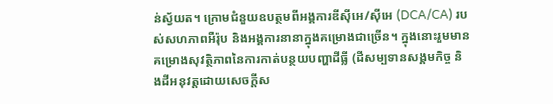ន់ស្វ័យត។ ក្រោមជំនួយឧបត្ថមពីអង្គការឌីស៊ីអេ/ស៊ីអេ (DCA/CA) របស់សហភាពអឺរ៉ុប និងអង្គការនានាក្នុងគម្រោងជាច្រើន។ ក្នុងនោះរួមមានគម្រោងសុវត្ថិភាពនៃការកាត់បន្ថយបញ្ហាដីធ្លី (ដីសម្បទានសង្គមកិច្ច និងដីអនុវត្តដោយសេចក្តីស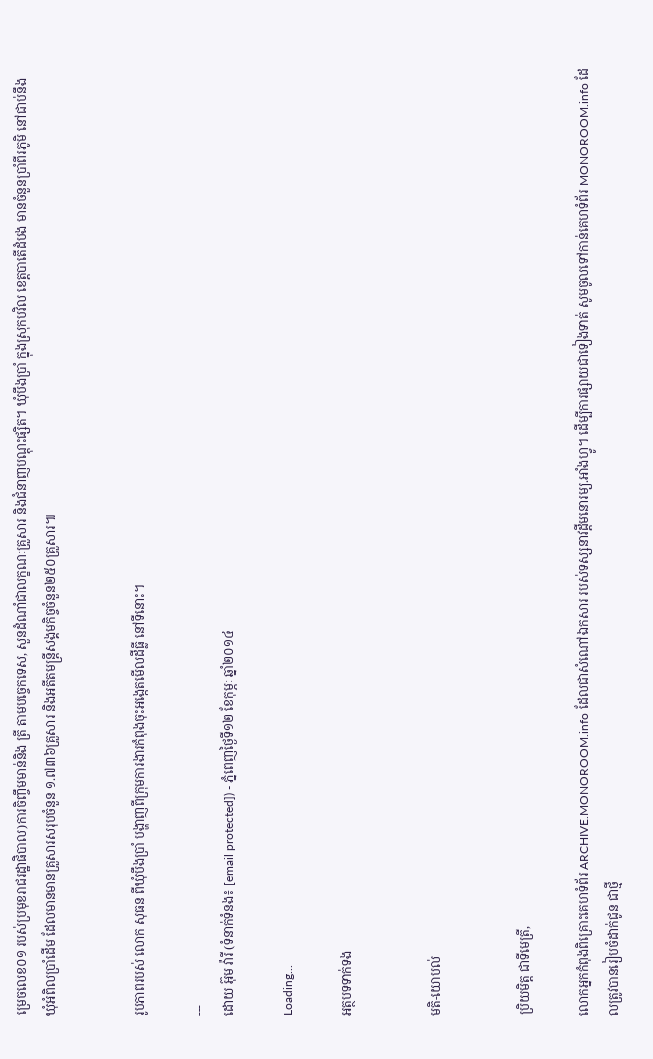ម្រេចលេខ០១ របស់ប្រមុខរាជរដ្ឋាផិបាល)ការចិញ្ចឹមមាន់និង ត្រី តាមបច្ចេកទេស, សួនដំណាំជាលក្ខណៈគ្រួសារ និងជំនាញបណ្ដុះផ្សិត។ ឃុំបឹងប្រាំ ក្នុងស្រុកបវិល ខេត្តបាតើដំបង មានចំនួនប្រាំពីរភូមិ នៅជាប់នឹងឃុំអំពិលប្រាំដើម ដែលមានមានគ្រួសារសរុបចំនួន ១.៧៣៦គ្រួសារ និងអតីតមន្រ្ដីសង្គមកិច្ចចំនួន២៥០គ្រួសារ៕


រូបភាពរបស់ លោក សុធន ពីឃុំបឹងប្រាំ បង្ហាញពីក្រុមការងារកំពុងចុះអង្កេតមើលដីធ្លី នៅទីនោះ។

---
ដោយ អ៊ុម វ៉ារី (ទំនាក់ទំនង៖ [email protected]) - ភ្នំពេញថ្ងៃទី១២ ខែកុម្ភៈ ឆ្នាំ២០១៤

Loading...

អត្ថបទទាក់ទង


មតិ-យោបល់


ប្រិយមិត្ត ជាទីមេត្រី,

លោកអ្នកកំពុងពិគ្រោះគេហទំព័រ ARCHIVE.MONOROOM.info ដែលជាសំណៅឯកសារ របស់ទស្សនាវដ្ដីមនោរម្យ.អាំងហ្វូ។ ដើម្បីការផ្សាយជាទៀងទាត់ សូមចូលទៅកាន់គេហទំព័រ MONOROOM.info ដែលត្រូវបានរៀបចំដាក់ជូន ជាថ្មី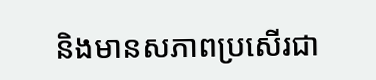និងមានសភាពប្រសើរជា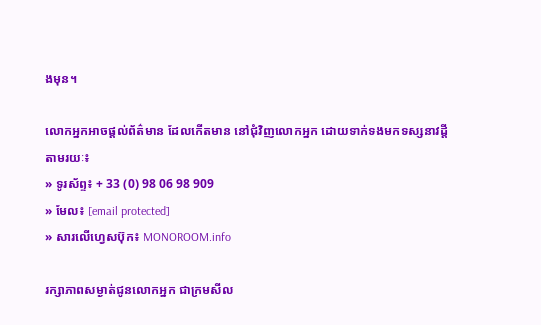ងមុន។

លោកអ្នកអាចផ្ដល់ព័ត៌មាន ដែលកើតមាន នៅជុំវិញលោកអ្នក ដោយទាក់ទងមកទស្សនាវដ្ដី តាមរយៈ៖
» ទូរស័ព្ទ៖ + 33 (0) 98 06 98 909
» មែល៖ [email protected]
» សារលើហ្វេសប៊ុក៖ MONOROOM.info

រក្សាភាពសម្ងាត់ជូនលោកអ្នក ជាក្រមសីល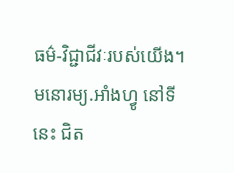ធម៌-វិជ្ជាជីវៈរបស់យើង។ មនោរម្យ.អាំងហ្វូ នៅទីនេះ ជិត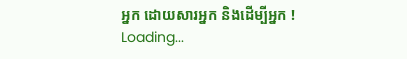អ្នក ដោយសារអ្នក និងដើម្បីអ្នក !
Loading...